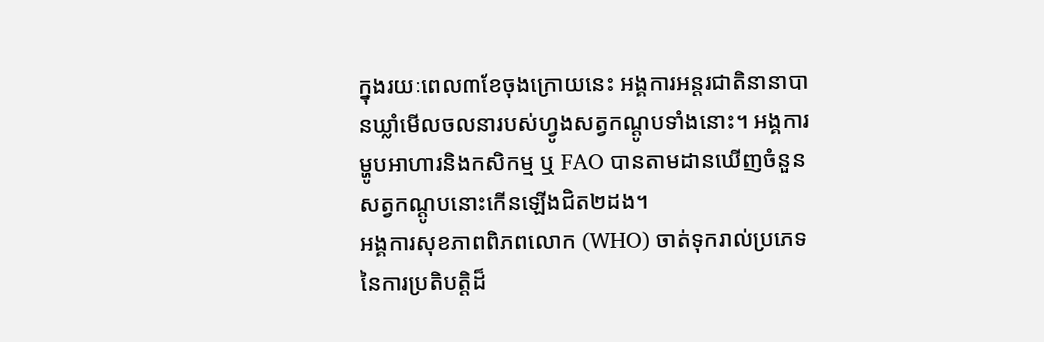ក្នុងរយៈពេល៣ខែចុងក្រោយនេះ អង្គការអន្តរជាតិនានាបានឃ្លាំមើលចលនារបស់ហ្វូងសត្វកណ្តូបទាំងនោះ។ អង្គការម្ហូបអាហារនិងកសិកម្ម ឬ FAO បានតាមដានឃើញចំនួនសត្វកណ្តូបនោះកើនឡើងជិត២ដង។
អង្គការសុខភាពពិភពលោក (WHO) ចាត់ទុករាល់ប្រភេទនៃការប្រតិបត្តិដ៏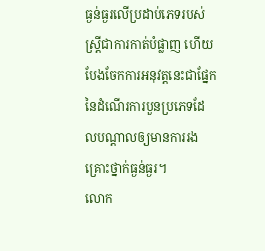ធ្ងន់ធ្ងរលើប្រដាប់ភេទរបស់ស្ត្រីជាការកាត់បំផ្លាញ ហើយបែងចែកការអនុវត្តនេះជាផ្នែកនៃដំណើរការបួនប្រភេទដែលបណ្តាលឲ្យមានការរងគ្រោះថ្នាក់ធ្ងន់ធ្ងរ។
លោក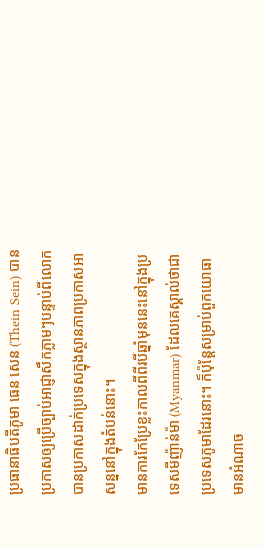ប្រធានាធិបតីភូមា ធេន សេន (Thein Sein) បានប្រកាសឲ្យប្រើច្បាប់អាជ្ញាសឹកភ្លាមៗបន្ទាប់ពីលោកបានប្រកាសដាក់ប្រទេសក្នុងស្ថានភាពប្រកាសអាសន្ននៅក្នុងតំបន់នោះ។
មានការកែប្រែខ្លះកាលពីពីរបីឆ្នាំមុននេះនៅក្នុងប្រទេសមីញ៉ាន់ម៉ា (Myanmar) ដែលគេស្គាល់ថាជាប្រទេសភូមាដែរនោះ។ ក៏ប៉ុន្តែសម្រាប់ពួកយោធាមានអំណាច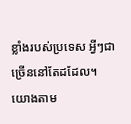ខ្លាំងរបស់ប្រទេស អ្វីៗជាច្រើននៅតែដដែល។
យោងតាម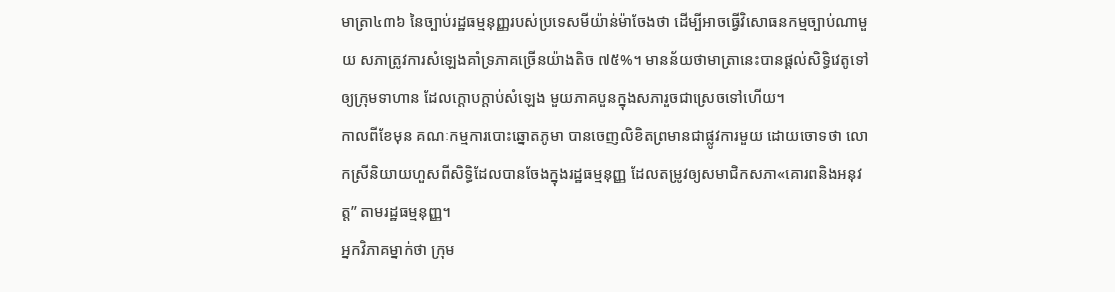មាត្រា៤៣៦ នៃច្បាប់រដ្ឋធម្មនុញ្ញរបស់ប្រទេសមីយ៉ាន់ម៉ាចែងថា ដើម្បីអាចធ្វើវិសោធនកម្មច្បាប់ណាមួយ សភាត្រូវការសំឡេងគាំទ្រភាគច្រើនយ៉ាងតិច ៧៥%។ មានន័យថាមាត្រានេះបានផ្ដល់សិទ្ធិវេតូទៅឲ្យក្រុមទាហាន ដែលក្ដោបក្ដាប់សំឡេង មួយភាគបួនក្នុងសភារួចជាស្រេចទៅហើយ។
កាលពីខែមុន គណៈកម្មការបោះឆ្នោតភូមា បានចេញលិខិតព្រមានជាផ្លូវការមួយ ដោយចោទថា លោកស្រីនិយាយហួសពីសិទ្ធិដែលបានចែងក្នុងរដ្ឋធម្មនុញ្ញ ដែលតម្រូវឲ្យសមាជិកសភា«គោរពនិងអនុវត្ត” តាមរដ្ឋធម្មនុញ្ញ។
អ្នកវិភាគម្នាក់ថា ក្រុម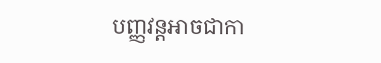បញ្ញវន្តអាចជាកា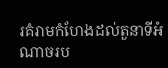រគំរាមកំហែងដល់តួនាទីអំណាចរប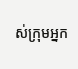ស់ក្រុមអ្នក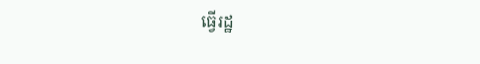ធ្វើរដ្ឋ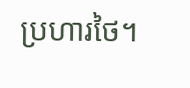ប្រហារថៃ។